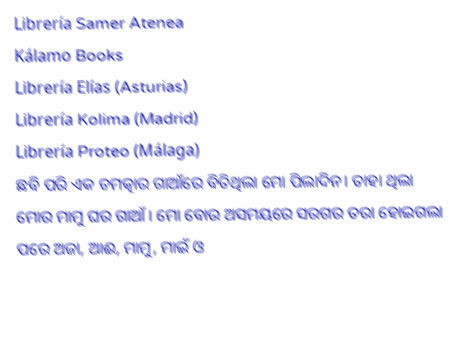Librería Samer Atenea
Kálamo Books
Librería Elías (Asturias)
Librería Kolima (Madrid)
Librería Proteo (Málaga)
ଛବି ପରି ଏକ ଚମତ୍କାର ଗାଆଁରେ ବିତିଥିଲା ମୋ ପିଲାଦିନ। ତାହା ଥିଲା ମୋର ମାମୁ ଘର ଗାଆଁ। ମୋ ବୋଉ ଅସମୟରେ ସରଗର ତରା ହୋଇଗଲା ପରେ ଅଜା, ଆଈ, ମାମୁ, ମାଇଁ ଓ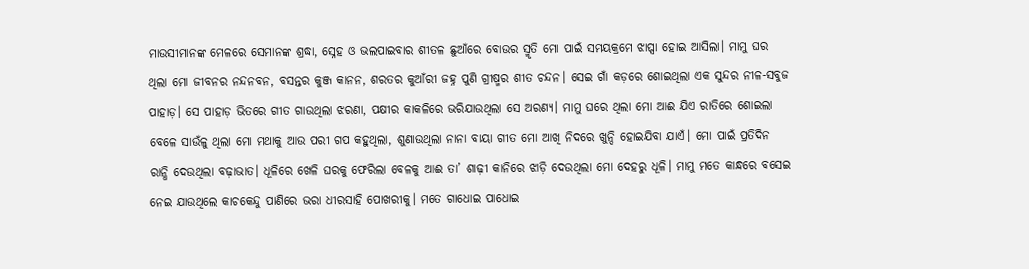ମାଉସୀମାନଙ୍କ ମେଳରେ ସେମାନଙ୍କ ଶ୍ରଦ୍ଧା, ସ୍ନେହ ଓ ଭଲପାଇବାର ଶୀତଳ ଛୁଆଁରେ ବୋଉର ସ୍ମୃତି ମୋ ପାଇଁ ସମୟକ୍ରମେ ଝାପ୍ସା ହୋଇ ଆସିଲା। ମାମୁ ଘର ଥିଲା ମୋ ଜୀବନର ନନ୍ଦନବନ, ବସନ୍ତର କୁଞ୍ଜ କାନନ, ଶରତର କୁଆଁରୀ ଜହ୍ନ ପୁଣି ଗ୍ରୀଷ୍ମର ଶୀତ ଚନ୍ଦନ। ସେଇ ଗାଁ କଡ଼ରେ ଶୋଇଥିଲା ଏକ ସୁନ୍ଦର ନୀଳ-ସବୁଜ ପାହାଡ଼। ସେ ପାହାଡ଼ ଭିତରେ ଗୀତ ଗାଉଥିଲା ଝରଣା, ପକ୍ଷୀର କାକଳିରେ ଭରିଯାଉଥିଲା ସେ ଅରଣ୍ୟ। ମାମୁ ଘରେ ଥିଲା ମୋ ଆଈ ଯିଏ ରାତିରେ ଶୋଇଲା ବେଳେ ସାଉଁଳୁ ଥିଲା ମୋ ମଥାକୁ ଆଉ ପରୀ ଗପ କହୁଥିଲା, ଶୁଣାଉଥିଲା ନାନା ବାୟା ଗୀତ ମୋ ଆଖି ନିଦରେ ଖୁନ୍ଦି ହୋଇଯିବା ଯାଏଁ। ମୋ ପାଇଁ ପ୍ରତିଦିନ ରାନ୍ଧି ଦେଉଥିଲା ବଢ଼ାଭାତ। ଧୂଳିରେ ଖେଳି ଘରକୁ ଫେରିଲା ବେଳକୁ ଆଈ ତା’ ଶାଢ଼ୀ କାନିରେ ଝାଡ଼ି ଦେଉଥିଲା ମୋ ଦେହରୁ ଧୂଳି। ମାମୁ ମତେ କାନ୍ଧରେ ବସେଇ ନେଇ ଯାଉଥିଲେ କାଚକେନ୍ଦୁ ପାଣିରେ ଭରା ଧୀରସାହି ପୋଖରୀକୁ। ମତେ ଗାଧୋଇ ପାଧୋଇ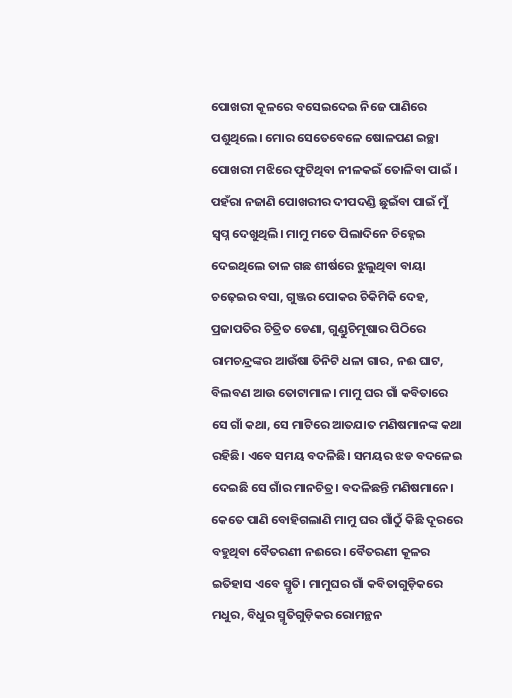ପୋଖରୀ କୂଳରେ ବସେଇଦେଇ ନିଜେ ପାଣିରେ ପଶୁଥିଲେ। ମୋର ସେତେବେଳେ ଷୋଳପଣ ଇଚ୍ଛା ପୋଖରୀ ମଝିରେ ଫୁଟିଥିବା ନୀଳକଇଁ ତୋଳିବା ପାଇଁ । ପହଁରା ନଜାଣି ପୋଖରୀର ଦୀପଦଣ୍ଡି ଛୁଇଁବା ପାଇଁ ମୁଁ ସ୍ୱପ୍ନ ଦେଖୁଥିଲି। ମାମୁ ମତେ ପିଲାଦିନେ ଚିହ୍ନେଇ ଦେଇଥିଲେ ତାଳ ଗଛ ଶୀର୍ଷରେ ଝୁଲୁଥିବା ବାୟା ଚଢ଼େଇର ବସା, ଗୁଞ୍ଜର ପୋକର ଚିକିମିକି ଦେହ, ପ୍ରଜାପତିର ଚିତ୍ରିତ ଡେଣା, ଗୁଣ୍ଡୁଚିମୂଷାର ପିଠିରେ ରାମଚନ୍ଦ୍ରଙ୍କର ଆଉଁଷା ତିନିଟି ଧଳା ଗାର, ନଈ ଘାଟ, ବିଲବଣ ଆଉ ତୋଟାମାଳ। ମାମୁ ଘର ଗାଁ କବିତାରେ ସେ ଗାଁ କଥା, ସେ ମାଟିରେ ଆତଯାତ ମଣିଷମାନଙ୍କ କଥା ରହିଛି। ଏବେ ସମୟ ବଦଳିଛି। ସମୟର ଝଡ ବଦଳେଇ ଦେଇଛି ସେ ଗାଁର ମାନଚିତ୍ର। ବଦଳିଛନ୍ତି ମଣିଷମାନେ। କେତେ ପାଣି ବୋହିଗଲାଣି ମାମୁ ଘର ଗାଁଠୁଁ କିଛି ଦୂରରେ ବହୁଥିବା ବୈତରଣୀ ନଈରେ। ବୈତରଣୀ କୂଳର ଇତିହାସ ଏବେ ସ୍ମୃତି। ମାମୁଘର ଗାଁ କବିତାଗୁଡ଼ିକରେ ମଧୁର, ବିଧୁର ସ୍ମୃତିଗୁଡ଼ିକର ରୋମନ୍ଥନ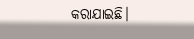କରାଯାଇଛି।